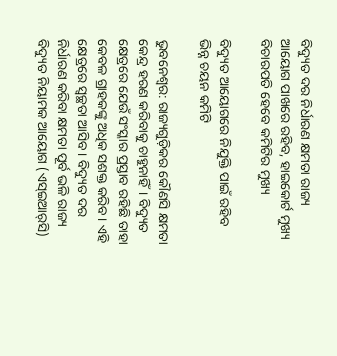ବିଦ୍ୟୁତ ଦର ନିର୍ଧାରଣ କ୍ଷମତା ରାଜ୍ୟ ଆୟୋଗ ପାଖରେ ରହିବ, ହାଇକୋର୍ଟ ମୁଖ୍ୟ ବିଚାରପତି ହେବେ କମିଟିର ମୁଖ୍ୟ

ବିଦ୍ୟୁତ ଆୟୋଗରେ ନିଯୁକ୍ତି ପାଇଁ ରହିବ ଭିନ୍ନ ଚୟନ କମିଟି

ଭୁବନେଶ୍ବର: ରାଜ୍ୟଗୁଡ଼ିକର କୌଣସି କ୍ଷମତା କେନ୍ଦ୍ର ହରଣ କରିବାକୁ ଚାହୁନାହିଁ। ବିଦ୍ୟୁତ କ୍ଷେତ୍ରରେ ଯେଉଁ ସଂସ୍କାର ପ୍ରସ୍ତାବ ରହିଛି ତାହା କେବଳ ଗ୍ରାହକଙ୍କୁ ଅଧିକ ସଶକ୍ତ କରିବ। ଏହି କ୍ଷେତ୍ରରେ ସ୍ବଚ୍ଛତା ଆସିବ। ବିଦ୍ୟୁତ ଦର ନିର୍ଧାରଣ କରିବା କ୍ଷମତା ପୂର୍ବ ଭଳି ରାଜ୍ୟ ବିଦ୍ୟୁତ ନିୟାମକ ଆୟୋଗ (ଏସ୍‌ଇଆର୍‌ସି)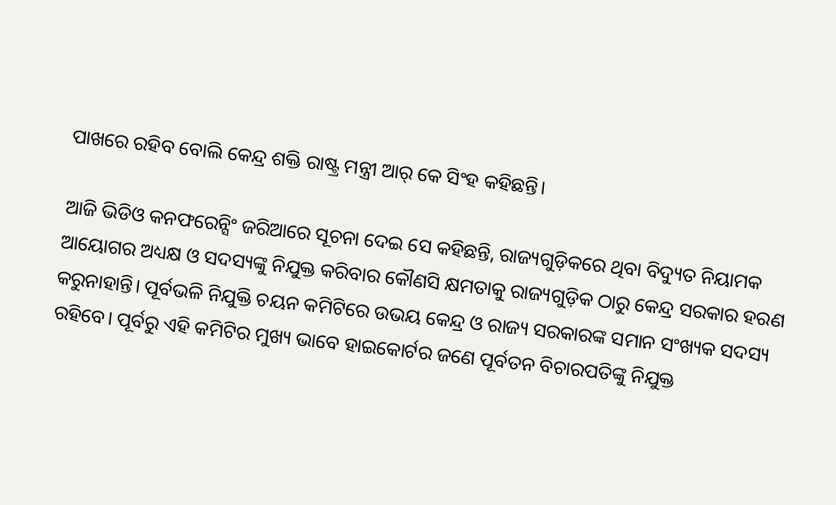ପାଖରେ ରହିବ ବୋଲି କେନ୍ଦ୍ର ଶକ୍ତି ରାଷ୍ଟ୍ର ମନ୍ତ୍ରୀ ଆର୍‌ କେ ସିଂହ କହିଛନ୍ତି।

ଆଜି ଭିଡିଓ କନଫରେନ୍ସିଂ ଜରିଆରେ ସୂଚନା ଦେଇ ସେ କହିଛନ୍ତି, ରାଜ୍ୟଗୁଡ଼ିକରେ ଥିବା ବିଦ୍ୟୁତ ନିୟାମକ ଆୟୋଗର ଅଧ୍ୟକ୍ଷ ଓ ସଦସ୍ୟଙ୍କୁ ନିଯୁକ୍ତ କରିବାର କୌଣସି କ୍ଷମତାକୁ ରାଜ୍ୟଗୁଡ଼ିକ ଠାରୁ କେନ୍ଦ୍ର ସରକାର ହରଣ କରୁନାହାନ୍ତି। ପୂର୍ବଭଳି ନିଯୁକ୍ତି ଚୟନ କମିଟିରେ ଉଭୟ କେନ୍ଦ୍ର ଓ ରାଜ୍ୟ ସରକାରଙ୍କ ସମାନ ସଂଖ୍ୟକ ସଦସ୍ୟ ରହିବେ। ପୂର୍ବରୁ ଏହି କମିଟିର ମୁଖ୍ୟ ଭା‌ବେ ହାଇକୋର୍ଟର ଜଣେ ପୂର୍ବତନ ବିଚାରପତିଙ୍କୁ ନିଯୁକ୍ତ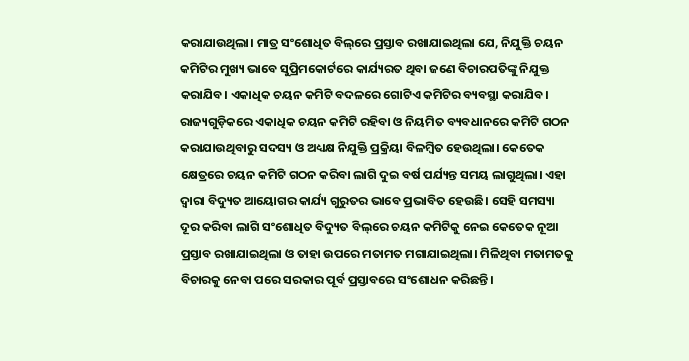କରାଯାଉଥିଲା। ମାତ୍ର ସଂଶୋଧିତ ବିଲ୍‌ରେ ପ୍ରସ୍ତାବ ରଖାଯାଇଥିଲା ଯେ, ନିଯୁକ୍ତି ଚୟନ କମିଟିର ମୁଖ୍ୟ ଭାବେ ସୁପ୍ରିମକୋର୍ଟରେ କାର୍ଯ୍ୟରତ ଥିବା ଜଣେ ବିଚାରପତିଙ୍କୁ ନିଯୁକ୍ତ କରାଯିବ। ଏକାଧିକ ଚୟନ କମିଟି ବଦଳରେ ଗୋଟିଏ କମିଟିର ବ୍ୟବସ୍ଥା କରାଯିବ। ରାଜ୍ୟଗୁଡ଼ିକରେ ଏକାଧିକ ଚୟନ କମିଟି ରହିବା ଓ ନିୟମିତ ବ୍ୟବଧାନରେ କମିଟି ଗଠନ କରାଯାଉଥିବାରୁ ସଦସ୍ୟ ଓ ଅଧ୍ୟକ୍ଷ ନିଯୁକ୍ତି ପ୍ରକ୍ରିୟା ବିଳମ୍ବିତ ହେଉଥିଲା। କେତେକ କ୍ଷେତ୍ରରେ ଚୟନ କମିଟି ଗଠନ କରିବା ଲାଗି ଦୁଇ ବର୍ଷ ପର୍ଯ୍ୟନ୍ତ ସମୟ ଲାଗୁଥିଲା। ଏହା ଦ୍ବାରା ବିଦ୍ୟୁତ ଆୟୋଗର କାର୍ଯ୍ୟ ଗୁରୁତର ଭାବେ ପ୍ରଭାବିତ ହେଉଛି। ସେହି ସମସ୍ୟା ଦୂର କରିବା ଲାଗି ସଂଶୋଧିତ ବିଦ୍ୟୁତ ବିଲ୍‌ରେ ଚୟନ କମିଟିକୁ ନେଇ କେତେକ ନୂଆ ପ୍ରସ୍ତାବ ରଖାଯାଇଥିଲା ଓ ତାହା ଉପରେ ମତାମତ ମଗାଯାଇଥିଲା। ମିଳିଥିବା ମତାମତକୁ ବିଚାରକୁ ନେବା ପରେ ସରକାର ପୂର୍ବ ପ୍ରସ୍ତାବରେ ସଂଶୋଧନ କରିଛନ୍ତି।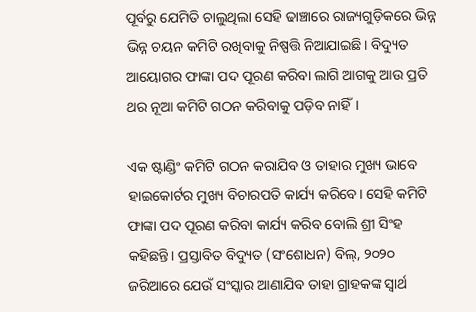ପୂର୍ବରୁ ଯେମିତି ଚାଲୁଥିଲା ସେହି ଢାଞ୍ଚାରେ ରାଜ୍ୟଗୁଡ଼ିକରେ ଭିନ୍ନ ଭିନ୍ନ ଚୟନ କମିଟି ରଖିବାକୁ ନିଷ୍ପତ୍ତି ନିଆଯାଇଛି। ବିଦ୍ୟୁତ ଆୟୋଗର ଫାଙ୍କା ପଦ ପୂରଣ କରିବା ଲାଗି ଆଗକୁ ଆଉ ପ୍ରତି ଥର ନୂଆ କମିଟି ଗଠନ କରିବାକୁ ପଡ଼ିବ ନାହିଁ।

ଏକ ଷ୍ଟାଣ୍ଡିଂ କମିଟି ଗଠନ କରାଯିବ ଓ ତାହାର ମୁଖ୍ୟ ଭାବେ ହାଇକୋର୍ଟର ମୁଖ୍ୟ ବିଚାରପତି କାର୍ଯ୍ୟ କରିବେ। ସେହି କମିଟି ଫାଙ୍କା ପଦ ପୂରଣ କରିବା କାର୍ଯ୍ୟ କରିବ ବୋଲି ଶ୍ରୀ ସିଂହ କହିଛନ୍ତି। ପ୍ରସ୍ତାବିତ ବିଦ୍ୟୁତ (ସଂଶୋଧନ) ବିଲ୍‌, ୨୦୨୦ ଜରିଆରେ ଯେଉଁ ସଂସ୍କାର ଆଣାଯିବ ତାହା ଗ୍ରାହକଙ୍କ ସ୍ବାର୍ଥ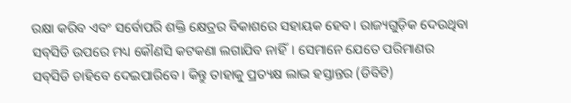ରକ୍ଷା କରିବ ଏବଂ ସର୍ବୋପରି ଶକ୍ତି କ୍ଷେତ୍ରର ବିକାଶରେ ସହାୟକ ହେବ। ରାଜ୍ୟଗୁଡ଼ିକ ଦେଉଥିବା ସବ୍‌ସିଡି ଉପରେ ମଧ୍ୟ କୌଣସି କଟକଣା ଲଗାଯିବ ନାହିଁ। ସେମାନେ ଯେତେ ପରିମାଣର ସବ୍‌ସିଡି ଚାହିବେ ଦେଇପାରି‌ବେ। କିନ୍ତୁ ତାହାକୁ ପ୍ରତ୍ୟକ୍ଷ ଲାଭ ହସ୍ତାନ୍ତର (ଡିବିଟି)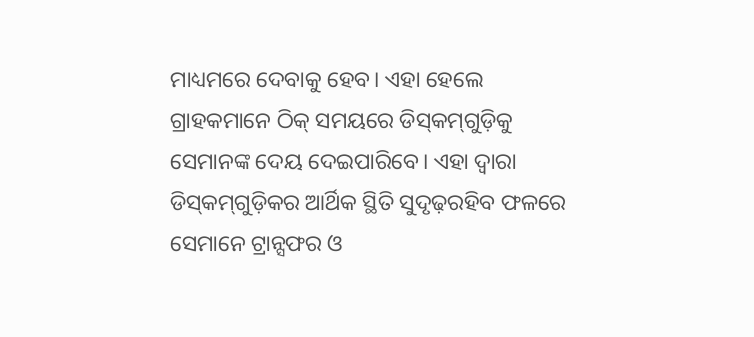ମାଧ୍ୟମରେ ଦେବାକୁ ହେବ। ଏହା ହେଲେ ଗ୍ରାହକମାନେ ଠିକ୍ ସମୟରେ ଡିସ୍‌କମ୍‌ଗୁଡ଼ିକୁ ସେମାନଙ୍କ ଦେୟ ଦେଇପାରିବେ। ଏହା ଦ୍ବାରା ଡିସ୍‌କମ୍‌ଗୁଡ଼ିକର ଆର୍ଥିକ ସ୍ଥିତି ସୁଦୃଢ଼ରହିବ ଫଳରେ ସେମାନେ ଟ୍ରାନ୍ସଫର ଓ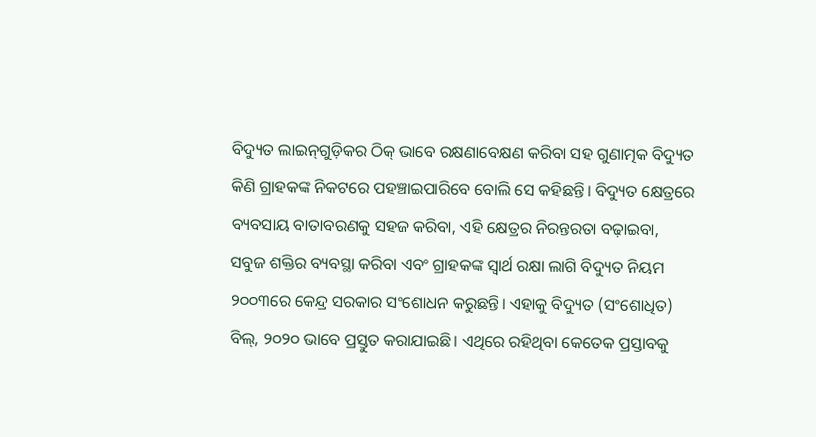ବିଦ୍ୟୁତ ଲାଇନ୍‌ଗୁଡ଼ିକର ଠିକ୍ ଭାବେ ରକ୍ଷଣାବେକ୍ଷଣ କରିବା ସହ ଗୁଣାତ୍ମକ ବିଦ୍ୟୁତ କିଣି ଗ୍ରାହକଙ୍କ ନିକଟରେ ପହଞ୍ଚାଇପାରିବେ ବୋଲି ସେ କହିଛନ୍ତି। ବିଦ୍ୟୁତ କ୍ଷେତ୍ରରେ ବ୍ୟବସାୟ ବାତାବରଣକୁ ସହଜ କରିବା, ଏହି କ୍ଷେତ୍ରର ନିରନ୍ତରତା ବଢ଼ାଇବା, ସବୁଜ ଶକ୍ତିର ବ୍ୟବସ୍ଥା କରିବା ଏବଂ ଗ୍ରାହକଙ୍କ ସ୍ବାର୍ଥ ରକ୍ଷା ଲାଗି ବିଦ୍ୟୁତ ନିୟମ ୨୦୦୩ରେ କେନ୍ଦ୍ର ସରକାର ସଂଶୋଧନ କରୁଛନ୍ତି। ଏହାକୁ ବିଦ୍ୟୁତ (ସଂଶୋଧିତ) ବିଲ୍, ୨୦୨୦ ଭାବେ ପ୍ରସ୍ତୁତ କରାଯାଇଛି। ଏଥିରେ ରହିଥିବା କେତେକ ପ୍ରସ୍ତାବକୁ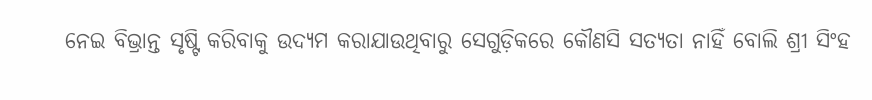ନେଇ ବିଭ୍ରାନ୍ତ ସୃଷ୍ଟି କରିବାକୁ ଉଦ୍ୟମ କରାଯାଉଥିବାରୁ ସେଗୁଡ଼ିକରେ କୌଣସି ସତ୍ୟତା ନାହିଁ ବୋଲି ଶ୍ରୀ ସିଂହ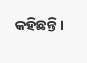କହିଛନ୍ତି।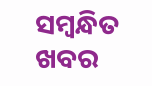ସମ୍ବନ୍ଧିତ ଖବର